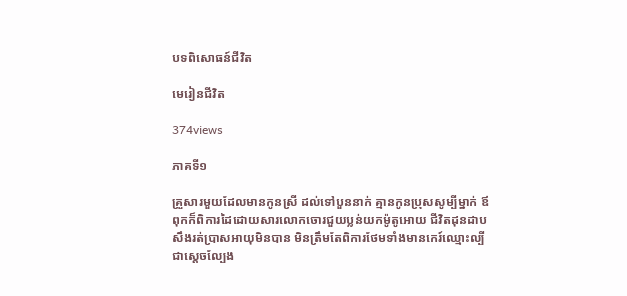បទពិសោធន៍ជីវិត

មេរៀនជីវិត

374views

ភាគទី១

គ្រួសារមួយដែលមានកូនស្រី ដល់ទៅបួននាក់ គ្មានកូនប្រុសសូម្បីម្នាក់ ឪពុកក៏ពិការដៃដោយសារលោកចោរជួយប្លន់យកម៉ូតូអោយ ជីវិតដុនដាប សឹងរត់ប្រាសអាយុមិនបាន មិនត្រឹមតែពិការថែមទាំងមានកេរ៍ឈ្មោះល្បីជាស្តេចល្បែង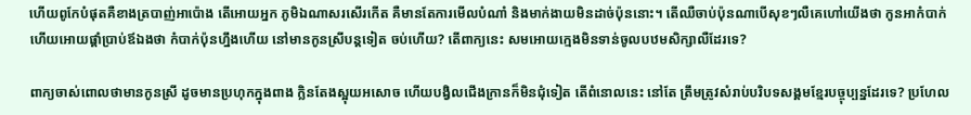ហើយពូកែបំផុតគឺខាងត្របាញ់អាប៉ោង តើអោយអ្នក ភូមិឯណាសរសើរកើត គឺមានតែការមើលបំណាំ និងមាក់ងាយមិនដាច់ប៉ុននោះ។ តើឈឺចាប់ប៉ុនណាបើសុខៗលឺគេហៅយើងថា កូនអាកំបាក់ ហើយអោយផ្តាំប្រាប់ឪឯងថា កំបាក់ប៉ុនហ្នឹងហើយ នៅមានកូនស្រីបន្តទៀត ចប់ហើយ? តើពាក្យនេះ សមអោយក្មេងមិនទាន់ចូលបឋមសិក្សាលឺដែរទេ?

ពាក្យចាស់ពោលថាមានកូនស្រី ដូចមានប្រហុកក្នុងពាង ក្លិនតែងស្អុយអសោច ហើយបង្វិលជើងក្រានក៏មិនជុំទៀត តើពំនោលនេះ នៅតែ ត្រឹមត្រូវសំរាប់បរិបទសង្គមខ្មែរបច្ចុប្បន្នដែរទេ? ប្រហែល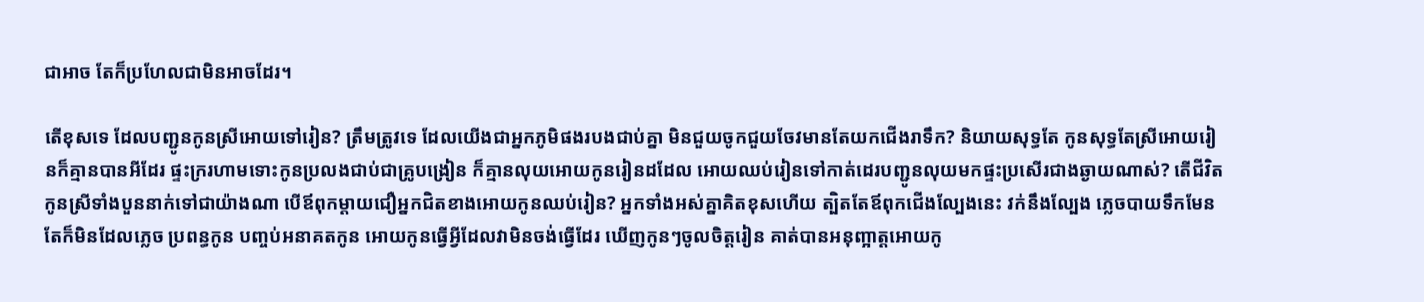ជាអាច តែក៏ប្រហែលជាមិនអាចដែរ។

តើខុសទេ ដែលបញ្ជូនកូនស្រីអោយទៅរៀន? ត្រឹមត្រូវទេ ដែលយើងជាអ្នកភូមិផងរបងជាប់គ្នា មិនជួយចូកជួយចែវមានតែយកជើងរាទឹក? និយាយសុទ្ធតែ កូនសុទ្ធតែស្រីអោយរៀនក៏គ្មានបានអីដែរ ផ្ទះក្ររហាមទោះកូនប្រលងជាប់ជាគ្រូបង្រៀន ក៏គ្មានលុយអោយកូនរៀនដដែល អោយឈប់រៀនទៅកាត់ដេរបញ្ជូនលុយមកផ្ទះប្រសើរជាងឆ្ងាយណាស់? តើជីវិតកូនស្រីទាំងបួននាក់ទៅជាយ៉ាងណា បើឪពុកម្តាយជឿអ្នកជិតខាងអោយកូនឈប់រៀន? អ្នកទាំងអស់គ្នាគិតខុសហើយ ត្បិតតែឪពុកជើងល្បែងនេះ វក់នឹងល្បែង ភ្លេចបាយទឹកមែន តែក៏មិនដែលភ្លេច ប្រពន្ធកូន បញ្ចប់អនាគតកូន អោយកូនធ្វើអ្វីដែលវាមិនចង់ធ្វើដែរ ឃើញកូនៗចូលចិត្តរៀន គាត់បានអនុញ្អាត្តអោយកូ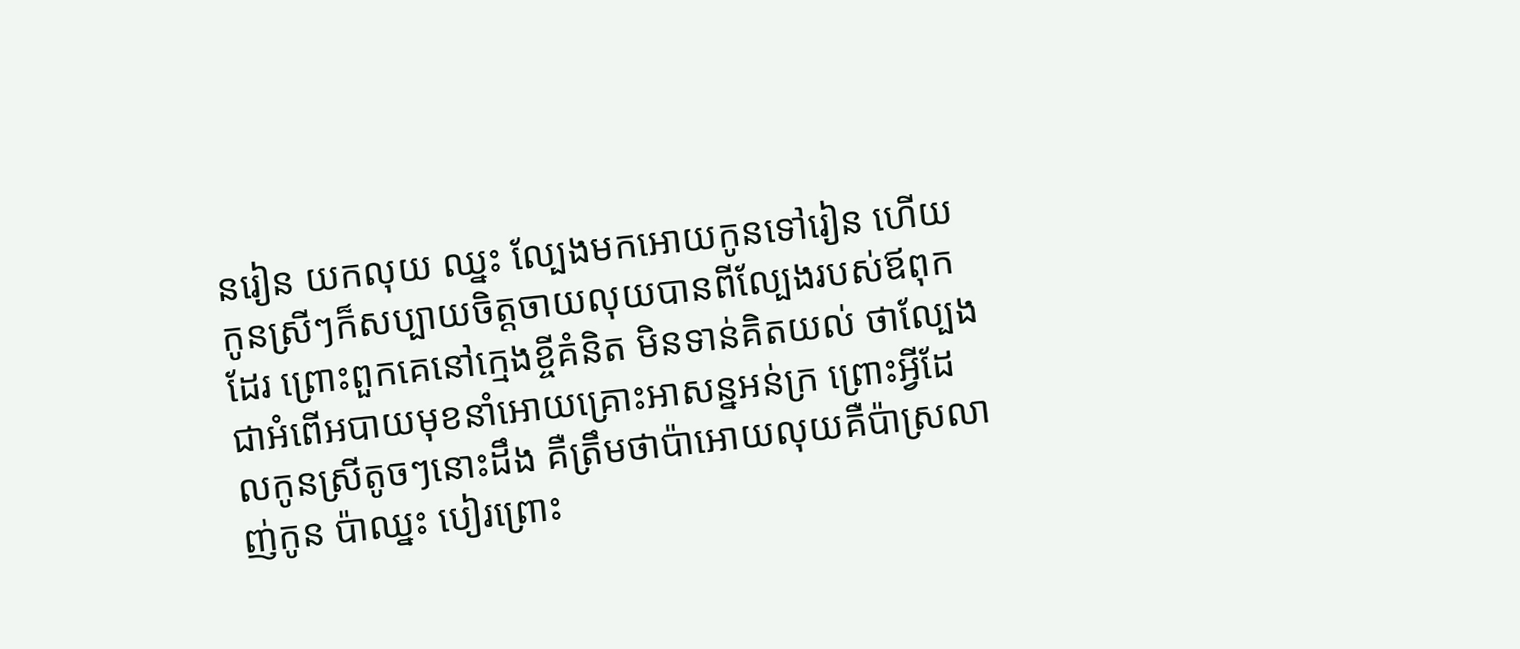នរៀន យកលុយ ឈ្នះ ល្បែងមកអោយកូនទៅរៀន ហើយកូនស្រីៗក៏សប្បាយចិត្តចាយលុយបានពីល្បែងរបស់ឪពុកដែរ ព្រោះពួកគេនៅក្មេងខ្ចីគំនិត មិនទាន់គិតយល់ ថាល្បែងជាអំពើអបាយមុខនាំអោយគ្រោះអាសន្នអន់ក្រ ព្រោះអ្វីដែលកូនស្រីតូចៗនោះដឹង គឺត្រឹមថាប៉ាអោយលុយគឺប៉ាស្រលាញ់កូន ប៉ាឈ្នះ បៀរព្រោះ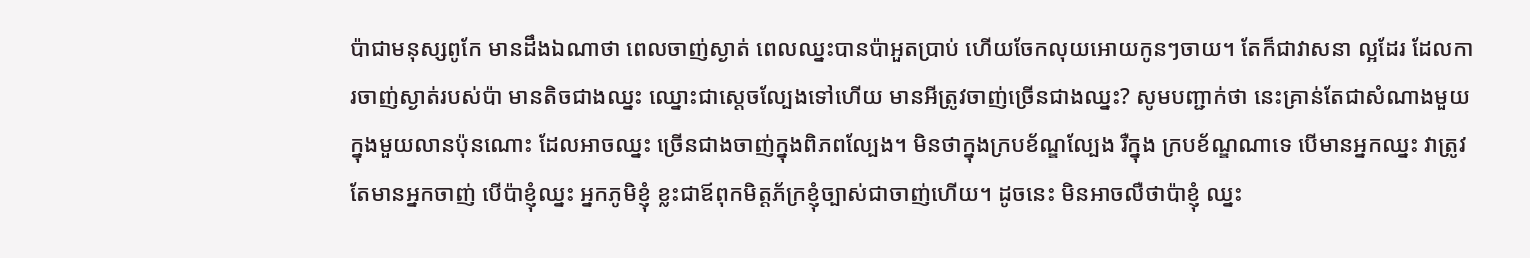ប៉ាជាមនុស្សពូកែ មានដឹងឯណាថា ពេលចាញ់ស្ងាត់ ពេលឈ្នះបានប៉ាអួតប្រាប់ ហើយចែកលុយអោយកូនៗចាយ។ តែក៏ជាវាសនា ល្អដែរ ដែលការចាញ់ស្ងាត់របស់ប៉ា មានតិចជាងឈ្នះ ឈ្នោះជាស្តេចល្បែងទៅហើយ មានអីត្រូវចាញ់ច្រើនជាងឈ្នះ? សូមបញ្ជាក់ថា នេះគ្រាន់តែជាសំណាងមួយក្នុងមួយលានប៉ុនណោះ ដែលអាចឈ្នះ ច្រើនជាងចាញ់ក្នុងពិភពល្បែង។ មិនថាក្នុងក្របខ័ណ្ឌល្បែង រឺក្នុង ក្របខ័ណ្ឌណាទេ បើមានអ្នកឈ្នះ វាត្រូវតែមានអ្នកចាញ់ បើប៉ាខ្ញុំឈ្នះ អ្នកភូមិខ្ញុំ ខ្លះជាឪពុកមិត្តភ័ក្រខ្ញុំច្បាស់ជាចាញ់ហើយ។ ដូចនេះ មិនអាចលឺថាប៉ាខ្ញុំ ឈ្នះ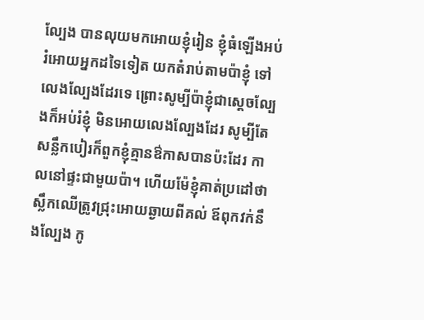ល្បែង បានលុយមកអោយខ្ញុំរៀន ខ្ញុំធំឡើងអប់រំអោយអ្នកដទៃទៀត យកតំរាប់តាមប៉ាខ្ញុំ ទៅលេងល្បែងដែរទេ ព្រោះសូម្បីប៉ាខ្ញុំជាស្តេចល្បែងក៏អប់រំខ្ញុំ មិនអោយលេងល្បែងដែរ សូម្បីតែសន្លឹកបៀរក៏ពួកខ្ញុំគ្មានឳកាសបានប៉ះដែរ កាលនៅផ្ទះជាមួយប៉ា។ ហើយម៉ែខ្ញុំគាត់ប្រដៅថា ស្លឹកឈើត្រូវជ្រុះអោយឆ្ងាយពីគល់ ឪពុកវក់នឹងល្បែង កូ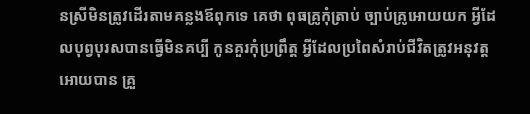នស្រីមិនត្រូវដើរតាមគន្លងឪពុកទេ គេថា ពុធគ្រូកុំត្រាប់ ច្បាប់គ្រូអោយយក អ្វីដែលបុព្វបុរសបានធ្វើមិនគប្បី កូនគួរកុំប្រព្រឹត្ត អ្វីដែលប្រពៃសំរាប់ជីវិតត្រូវអនុវត្តអោយបាន គ្រួ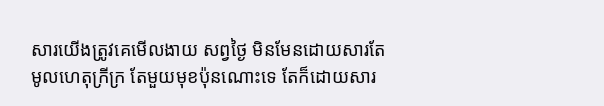សារយើងត្រូវគេមើលងាយ សព្វថ្ងៃ មិនមែនដោយសារតែមូលហេតុក្រីក្រ តែមួយមុខប៉ុនណោះទេ តែក៏ដោយសារ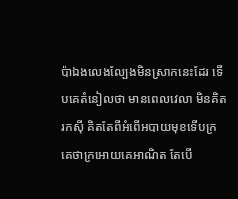ប៉ាឯងលេងល្បែងមិនស្រាកនេះដែរ ទើបគេតំនៀលថា មានពេលវេលា មិនគិតរកស៊ី គិតតែពីអំពើអបាយមុខទើបក្រ គេថាក្រអោយគេអាណិត តែបើ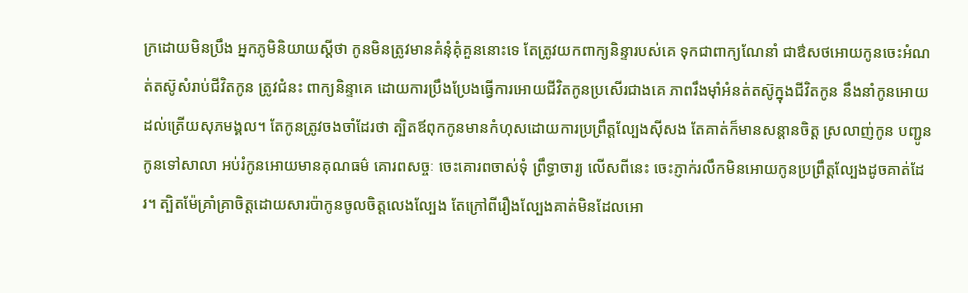ក្រដោយមិនប្រឹង អ្នកភូមិនិយាយស្តីថា កូនមិនត្រូវមានគំនុំគុំគួននោះទេ តែត្រូវយកពាក្យនិន្ទារបស់គេ ទុកជាពាក្យណែនាំ ជាឳសថអោយកូនចេះអំណត់តស៊ូសំរាប់ជីវិតកូន ត្រូវជំនះ ពាក្យនិន្ទាគេ ដោយការប្រឹងប្រែងធ្វើការអោយជីវិតកូនប្រសើរជាងគេ ភាពរឹងម៉ាំអំនត់តស៊ូក្នុងជីវិតកូន នឹងនាំកូនអោយដល់ត្រើយសុភមង្គល។ តែកូនត្រូវចងចាំដែរថា ត្បិតឪពុកកូនមានកំហុសដោយការប្រព្រឹត្តល្បែងស៊ីសង តែគាត់ក៏មានសន្តានចិត្ត ស្រលាញ់កូន បញ្ជូនកូនទៅសាលា អប់រំកូនអោយមានគុណធម៌ គោរពសច្ចៈ ចេះគោរពចាស់ទុំ ព្រឹទ្ធាចារ្យ លើសពីនេះ ចេះភ្ញាក់រលឹកមិនអោយកូនប្រព្រឹត្តល្បែងដូចគាត់ដែរ។ ត្បិតម៉ែគ្រាំគ្រាចិត្តដោយសារប៉ាកូនចូលចិត្តលេងល្បែង តែក្រៅពីរឿងល្បែងគាត់មិនដែលអោ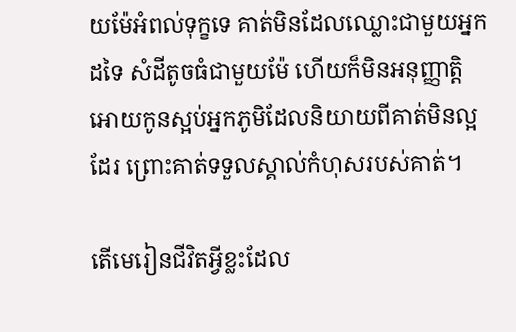យម៉ែអំពល់ទុក្ខទេ គាត់មិនដែលឈ្លោះជាមួយអ្នកដទៃ សំដីតូចធំជាមួយម៉ែ ហើយក៏មិនអនុញ្ញាត្តិ អោយកូនស្អប់អ្នកភូមិដែលនិយាយពីគាត់មិនល្អដែរ ព្រោះគាត់ទទួលស្គាល់កំហុសរបស់គាត់។

តើមេរៀនជីវិតអ្វីខ្លះដែល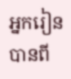អ្នករៀនបានពី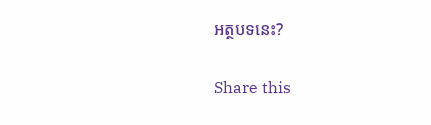អត្ថបទនេះ?

Share this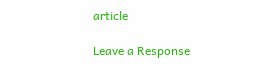article

Leave a Response